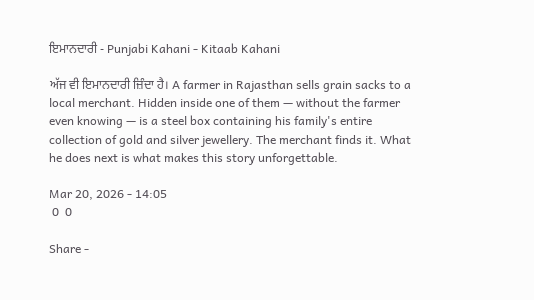ਇਮਾਨਦਾਰੀ - Punjabi Kahani - Kitaab Kahani

ਅੱਜ ਵੀ ਇਮਾਨਦਾਰੀ ਜ਼ਿੰਦਾ ਹੈ। A farmer in Rajasthan sells grain sacks to a local merchant. Hidden inside one of them — without the farmer even knowing — is a steel box containing his family's entire collection of gold and silver jewellery. The merchant finds it. What he does next is what makes this story unforgettable.

Mar 20, 2026 - 14:05
 0  0

Share -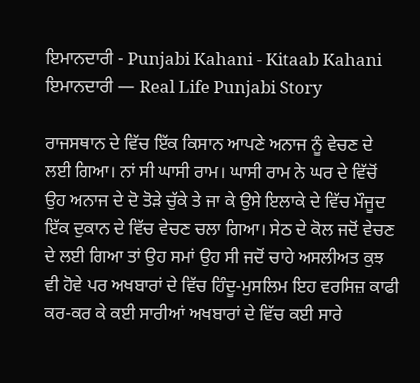ਇਮਾਨਦਾਰੀ - Punjabi Kahani - Kitaab Kahani
ਇਮਾਨਦਾਰੀ — Real Life Punjabi Story

ਰਾਜਸਥਾਨ ਦੇ ਵਿੱਚ ਇੱਕ ਕਿਸਾਨ ਆਪਣੇ ਅਨਾਜ ਨੂੰ ਵੇਚਣ ਦੇ ਲਈ ਗਿਆ। ਨਾਂ ਸੀ ਘਾਸੀ ਰਾਮ। ਘਾਸੀ ਰਾਮ ਨੇ ਘਰ ਦੇ ਵਿੱਚੋਂ ਉਹ ਅਨਾਜ ਦੇ ਦੋ ਤੋੜੇ ਚੁੱਕੇ ਤੇ ਜਾ ਕੇ ਉਸੇ ਇਲਾਕੇ ਦੇ ਵਿੱਚ ਮੌਜੂਦ ਇੱਕ ਦੁਕਾਨ ਦੇ ਵਿੱਚ ਵੇਚਣ ਚਲਾ ਗਿਆ। ਸੇਠ ਦੇ ਕੋਲ ਜਦੋਂ ਵੇਚਣ ਦੇ ਲਈ ਗਿਆ ਤਾਂ ਉਹ ਸਮਾਂ ਉਹ ਸੀ ਜਦੋਂ ਚਾਹੇ ਅਸਲੀਅਤ ਕੁਝ ਵੀ ਹੋਵੇ ਪਰ ਅਖਬਾਰਾਂ ਦੇ ਵਿੱਚ ਹਿੰਦੂ-ਮੁਸਲਿਮ ਇਹ ਵਰਸਿਜ਼ ਕਾਫੀ ਕਰ-ਕਰ ਕੇ ਕਈ ਸਾਰੀਆਂ ਅਖਬਾਰਾਂ ਦੇ ਵਿੱਚ ਕਈ ਸਾਰੇ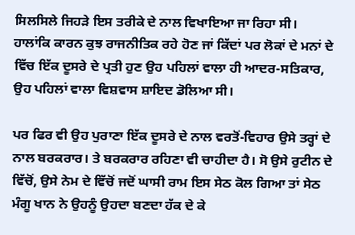ਸਿਲਸਿਲੇ ਜਿਹੜੇ ਇਸ ਤਰੀਕੇ ਦੇ ਨਾਲ ਵਿਖਾਇਆ ਜਾ ਰਿਹਾ ਸੀ। ਹਾਲਾਂਕਿ ਕਾਰਨ ਕੁਝ ਰਾਜਨੀਤਿਕ ਰਹੇ ਹੋਣ ਜਾਂ ਕਿੱਦਾਂ ਪਰ ਲੋਕਾਂ ਦੇ ਮਨਾਂ ਦੇ ਵਿੱਚ ਇੱਕ ਦੂਸਰੇ ਦੇ ਪ੍ਰਤੀ ਹੁਣ ਉਹ ਪਹਿਲਾਂ ਵਾਲਾ ਹੀ ਆਦਰ-ਸਤਿਕਾਰ, ਉਹ ਪਹਿਲਾਂ ਵਾਲਾ ਵਿਸ਼ਵਾਸ ਸ਼ਾਇਦ ਡੋਲਿਆ ਸੀ।

ਪਰ ਫਿਰ ਵੀ ਉਹ ਪੁਰਾਣਾ ਇੱਕ ਦੂਸਰੇ ਦੇ ਨਾਲ ਵਰਤੋਂ-ਵਿਹਾਰ ਉਸੇ ਤਰ੍ਹਾਂ ਦੇ ਨਾਲ ਬਰਕਰਾਰ। ਤੇ ਬਰਕਰਾਰ ਰਹਿਣਾ ਵੀ ਚਾਹੀਦਾ ਹੈ। ਸੋ ਉਸੇ ਰੁਟੀਨ ਦੇ ਵਿੱਚੋਂ, ਉਸੇ ਨੇਮ ਦੇ ਵਿੱਚੋਂ ਜਦੋਂ ਘਾਸੀ ਰਾਮ ਇਸ ਸੇਠ ਕੋਲ ਗਿਆ ਤਾਂ ਸੇਠ ਮੰਗੂ ਖਾਨ ਨੇ ਉਹਨੂੰ ਉਹਦਾ ਬਣਦਾ ਹੱਕ ਦੇ ਕੇ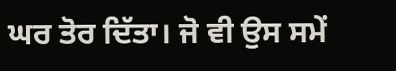ਘਰ ਤੋਰ ਦਿੱਤਾ। ਜੋ ਵੀ ਉਸ ਸਮੇਂ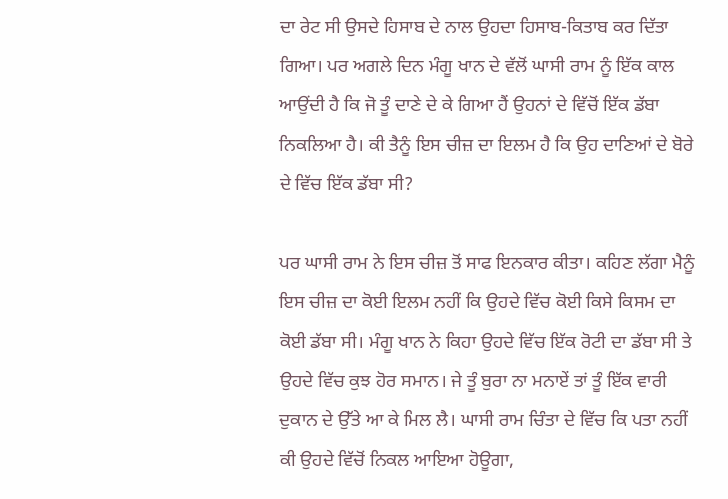ਦਾ ਰੇਟ ਸੀ ਉਸਦੇ ਹਿਸਾਬ ਦੇ ਨਾਲ ਉਹਦਾ ਹਿਸਾਬ-ਕਿਤਾਬ ਕਰ ਦਿੱਤਾ ਗਿਆ। ਪਰ ਅਗਲੇ ਦਿਨ ਮੰਗੂ ਖਾਨ ਦੇ ਵੱਲੋਂ ਘਾਸੀ ਰਾਮ ਨੂੰ ਇੱਕ ਕਾਲ ਆਉਂਦੀ ਹੈ ਕਿ ਜੋ ਤੂੰ ਦਾਣੇ ਦੇ ਕੇ ਗਿਆ ਹੈਂ ਉਹਨਾਂ ਦੇ ਵਿੱਚੋਂ ਇੱਕ ਡੱਬਾ ਨਿਕਲਿਆ ਹੈ। ਕੀ ਤੈਨੂੰ ਇਸ ਚੀਜ਼ ਦਾ ਇਲਮ ਹੈ ਕਿ ਉਹ ਦਾਣਿਆਂ ਦੇ ਬੋਰੇ ਦੇ ਵਿੱਚ ਇੱਕ ਡੱਬਾ ਸੀ?

ਪਰ ਘਾਸੀ ਰਾਮ ਨੇ ਇਸ ਚੀਜ਼ ਤੋਂ ਸਾਫ ਇਨਕਾਰ ਕੀਤਾ। ਕਹਿਣ ਲੱਗਾ ਮੈਨੂੰ ਇਸ ਚੀਜ਼ ਦਾ ਕੋਈ ਇਲਮ ਨਹੀਂ ਕਿ ਉਹਦੇ ਵਿੱਚ ਕੋਈ ਕਿਸੇ ਕਿਸਮ ਦਾ ਕੋਈ ਡੱਬਾ ਸੀ। ਮੰਗੂ ਖਾਨ ਨੇ ਕਿਹਾ ਉਹਦੇ ਵਿੱਚ ਇੱਕ ਰੋਟੀ ਦਾ ਡੱਬਾ ਸੀ ਤੇ ਉਹਦੇ ਵਿੱਚ ਕੁਝ ਹੋਰ ਸਮਾਨ। ਜੇ ਤੂੰ ਬੁਰਾ ਨਾ ਮਨਾਏਂ ਤਾਂ ਤੂੰ ਇੱਕ ਵਾਰੀ ਦੁਕਾਨ ਦੇ ਉੱਤੇ ਆ ਕੇ ਮਿਲ ਲੈ। ਘਾਸੀ ਰਾਮ ਚਿੰਤਾ ਦੇ ਵਿੱਚ ਕਿ ਪਤਾ ਨਹੀਂ ਕੀ ਉਹਦੇ ਵਿੱਚੋਂ ਨਿਕਲ ਆਇਆ ਹੋਊਗਾ,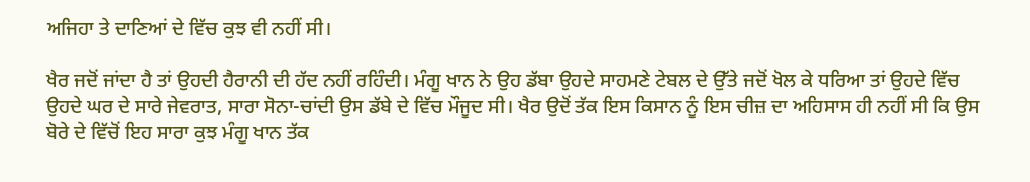ਅਜਿਹਾ ਤੇ ਦਾਣਿਆਂ ਦੇ ਵਿੱਚ ਕੁਝ ਵੀ ਨਹੀਂ ਸੀ।

ਖੈਰ ਜਦੋਂ ਜਾਂਦਾ ਹੈ ਤਾਂ ਉਹਦੀ ਹੈਰਾਨੀ ਦੀ ਹੱਦ ਨਹੀਂ ਰਹਿੰਦੀ। ਮੰਗੂ ਖਾਨ ਨੇ ਉਹ ਡੱਬਾ ਉਹਦੇ ਸਾਹਮਣੇ ਟੇਬਲ ਦੇ ਉੱਤੇ ਜਦੋਂ ਖੋਲ ਕੇ ਧਰਿਆ ਤਾਂ ਉਹਦੇ ਵਿੱਚ ਉਹਦੇ ਘਰ ਦੇ ਸਾਰੇ ਜੇਵਰਾਤ, ਸਾਰਾ ਸੋਨਾ-ਚਾਂਦੀ ਉਸ ਡੱਬੇ ਦੇ ਵਿੱਚ ਮੌਜੂਦ ਸੀ। ਖੈਰ ਉਦੋਂ ਤੱਕ ਇਸ ਕਿਸਾਨ ਨੂੰ ਇਸ ਚੀਜ਼ ਦਾ ਅਹਿਸਾਸ ਹੀ ਨਹੀਂ ਸੀ ਕਿ ਉਸ ਬੋਰੇ ਦੇ ਵਿੱਚੋਂ ਇਹ ਸਾਰਾ ਕੁਝ ਮੰਗੂ ਖਾਨ ਤੱਕ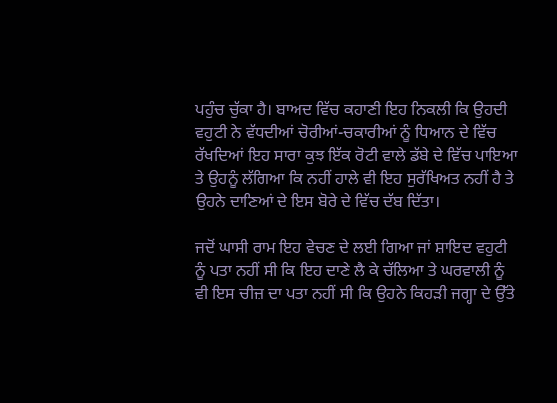ਪਹੁੰਚ ਚੁੱਕਾ ਹੈ। ਬਾਅਦ ਵਿੱਚ ਕਹਾਣੀ ਇਹ ਨਿਕਲੀ ਕਿ ਉਹਦੀ ਵਹੁਟੀ ਨੇ ਵੱਧਦੀਆਂ ਚੋਰੀਆਂ-ਚਕਾਰੀਆਂ ਨੂੰ ਧਿਆਨ ਦੇ ਵਿੱਚ ਰੱਖਦਿਆਂ ਇਹ ਸਾਰਾ ਕੁਝ ਇੱਕ ਰੋਟੀ ਵਾਲੇ ਡੱਬੇ ਦੇ ਵਿੱਚ ਪਾਇਆ ਤੇ ਉਹਨੂੰ ਲੱਗਿਆ ਕਿ ਨਹੀਂ ਹਾਲੇ ਵੀ ਇਹ ਸੁਰੱਖਿਅਤ ਨਹੀਂ ਹੈ ਤੇ ਉਹਨੇ ਦਾਣਿਆਂ ਦੇ ਇਸ ਬੋਰੇ ਦੇ ਵਿੱਚ ਦੱਬ ਦਿੱਤਾ।

ਜਦੋਂ ਘਾਸੀ ਰਾਮ ਇਹ ਵੇਚਣ ਦੇ ਲਈ ਗਿਆ ਜਾਂ ਸ਼ਾਇਦ ਵਹੁਟੀ ਨੂੰ ਪਤਾ ਨਹੀਂ ਸੀ ਕਿ ਇਹ ਦਾਣੇ ਲੈ ਕੇ ਚੱਲਿਆ ਤੇ ਘਰਵਾਲੀ ਨੂੰ ਵੀ ਇਸ ਚੀਜ਼ ਦਾ ਪਤਾ ਨਹੀਂ ਸੀ ਕਿ ਉਹਨੇ ਕਿਹੜੀ ਜਗ੍ਹਾ ਦੇ ਉੱਤੇ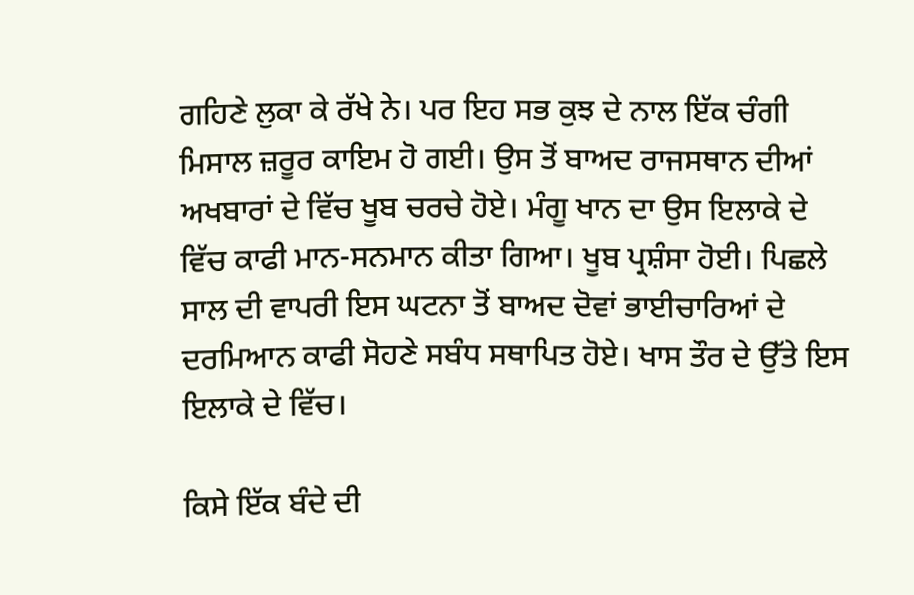ਗਹਿਣੇ ਲੁਕਾ ਕੇ ਰੱਖੇ ਨੇ। ਪਰ ਇਹ ਸਭ ਕੁਝ ਦੇ ਨਾਲ ਇੱਕ ਚੰਗੀ ਮਿਸਾਲ ਜ਼ਰੂਰ ਕਾਇਮ ਹੋ ਗਈ। ਉਸ ਤੋਂ ਬਾਅਦ ਰਾਜਸਥਾਨ ਦੀਆਂ ਅਖਬਾਰਾਂ ਦੇ ਵਿੱਚ ਖੂਬ ਚਰਚੇ ਹੋਏ। ਮੰਗੂ ਖਾਨ ਦਾ ਉਸ ਇਲਾਕੇ ਦੇ ਵਿੱਚ ਕਾਫੀ ਮਾਨ-ਸਨਮਾਨ ਕੀਤਾ ਗਿਆ। ਖੂਬ ਪ੍ਰਸ਼ੰਸਾ ਹੋਈ। ਪਿਛਲੇ ਸਾਲ ਦੀ ਵਾਪਰੀ ਇਸ ਘਟਨਾ ਤੋਂ ਬਾਅਦ ਦੋਵਾਂ ਭਾਈਚਾਰਿਆਂ ਦੇ ਦਰਮਿਆਨ ਕਾਫੀ ਸੋਹਣੇ ਸਬੰਧ ਸਥਾਪਿਤ ਹੋਏ। ਖਾਸ ਤੌਰ ਦੇ ਉੱਤੇ ਇਸ ਇਲਾਕੇ ਦੇ ਵਿੱਚ।

ਕਿਸੇ ਇੱਕ ਬੰਦੇ ਦੀ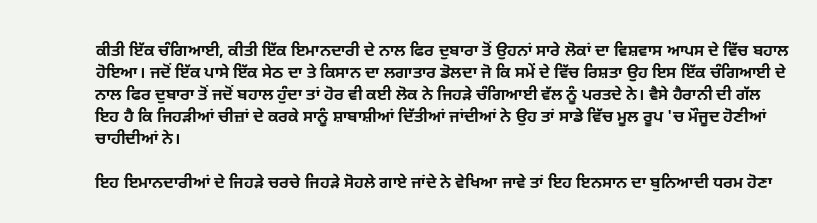ਕੀਤੀ ਇੱਕ ਚੰਗਿਆਈ, ਕੀਤੀ ਇੱਕ ਇਮਾਨਦਾਰੀ ਦੇ ਨਾਲ ਫਿਰ ਦੁਬਾਰਾ ਤੋਂ ਉਹਨਾਂ ਸਾਰੇ ਲੋਕਾਂ ਦਾ ਵਿਸ਼ਵਾਸ ਆਪਸ ਦੇ ਵਿੱਚ ਬਹਾਲ ਹੋਇਆ। ਜਦੋਂ ਇੱਕ ਪਾਸੇ ਇੱਕ ਸੇਠ ਦਾ ਤੇ ਕਿਸਾਨ ਦਾ ਲਗਾਤਾਰ ਡੋਲਦਾ ਜੋ ਕਿ ਸਮੇਂ ਦੇ ਵਿੱਚ ਰਿਸ਼ਤਾ ਉਹ ਇਸ ਇੱਕ ਚੰਗਿਆਈ ਦੇ ਨਾਲ ਫਿਰ ਦੁਬਾਰਾ ਤੋਂ ਜਦੋਂ ਬਹਾਲ ਹੁੰਦਾ ਤਾਂ ਹੋਰ ਵੀ ਕਈ ਲੋਕ ਨੇ ਜਿਹੜੇ ਚੰਗਿਆਈ ਵੱਲ ਨੂੰ ਪਰਤਦੇ ਨੇ। ਵੈਸੇ ਹੈਰਾਨੀ ਦੀ ਗੱਲ ਇਹ ਹੈ ਕਿ ਜਿਹੜੀਆਂ ਚੀਜ਼ਾਂ ਦੇ ਕਰਕੇ ਸਾਨੂੰ ਸ਼ਾਬਾਸ਼ੀਆਂ ਦਿੱਤੀਆਂ ਜਾਂਦੀਆਂ ਨੇ ਉਹ ਤਾਂ ਸਾਡੇ ਵਿੱਚ ਮੂਲ ਰੂਪ 'ਚ ਮੌਜੂਦ ਹੋਣੀਆਂ ਚਾਹੀਦੀਆਂ ਨੇ।

ਇਹ ਇਮਾਨਦਾਰੀਆਂ ਦੇ ਜਿਹੜੇ ਚਰਚੇ ਜਿਹੜੇ ਸੋਹਲੇ ਗਾਏ ਜਾਂਦੇ ਨੇ ਵੇਖਿਆ ਜਾਵੇ ਤਾਂ ਇਹ ਇਨਸਾਨ ਦਾ ਬੁਨਿਆਦੀ ਧਰਮ ਹੋਣਾ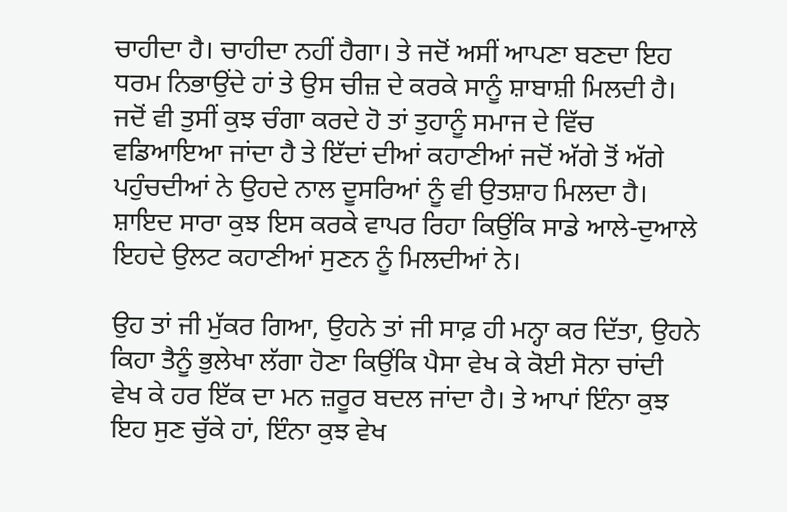ਚਾਹੀਦਾ ਹੈ। ਚਾਹੀਦਾ ਨਹੀਂ ਹੈਗਾ। ਤੇ ਜਦੋਂ ਅਸੀਂ ਆਪਣਾ ਬਣਦਾ ਇਹ ਧਰਮ ਨਿਭਾਉਂਦੇ ਹਾਂ ਤੇ ਉਸ ਚੀਜ਼ ਦੇ ਕਰਕੇ ਸਾਨੂੰ ਸ਼ਾਬਾਸ਼ੀ ਮਿਲਦੀ ਹੈ। ਜਦੋਂ ਵੀ ਤੁਸੀਂ ਕੁਝ ਚੰਗਾ ਕਰਦੇ ਹੋ ਤਾਂ ਤੁਹਾਨੂੰ ਸਮਾਜ ਦੇ ਵਿੱਚ ਵਡਿਆਇਆ ਜਾਂਦਾ ਹੈ ਤੇ ਇੱਦਾਂ ਦੀਆਂ ਕਹਾਣੀਆਂ ਜਦੋਂ ਅੱਗੇ ਤੋਂ ਅੱਗੇ ਪਹੁੰਚਦੀਆਂ ਨੇ ਉਹਦੇ ਨਾਲ ਦੂਸਰਿਆਂ ਨੂੰ ਵੀ ਉਤਸ਼ਾਹ ਮਿਲਦਾ ਹੈ। ਸ਼ਾਇਦ ਸਾਰਾ ਕੁਝ ਇਸ ਕਰਕੇ ਵਾਪਰ ਰਿਹਾ ਕਿਉਂਕਿ ਸਾਡੇ ਆਲੇ-ਦੁਆਲੇ ਇਹਦੇ ਉਲਟ ਕਹਾਣੀਆਂ ਸੁਣਨ ਨੂੰ ਮਿਲਦੀਆਂ ਨੇ।

ਉਹ ਤਾਂ ਜੀ ਮੁੱਕਰ ਗਿਆ, ਉਹਨੇ ਤਾਂ ਜੀ ਸਾਫ਼ ਹੀ ਮਨ੍ਹਾ ਕਰ ਦਿੱਤਾ, ਉਹਨੇ ਕਿਹਾ ਤੈਨੂੰ ਭੁਲੇਖਾ ਲੱਗਾ ਹੋਣਾ ਕਿਉਂਕਿ ਪੈਸਾ ਵੇਖ ਕੇ ਕੋਈ ਸੋਨਾ ਚਾਂਦੀ ਵੇਖ ਕੇ ਹਰ ਇੱਕ ਦਾ ਮਨ ਜ਼ਰੂਰ ਬਦਲ ਜਾਂਦਾ ਹੈ। ਤੇ ਆਪਾਂ ਇੰਨਾ ਕੁਝ ਇਹ ਸੁਣ ਚੁੱਕੇ ਹਾਂ, ਇੰਨਾ ਕੁਝ ਵੇਖ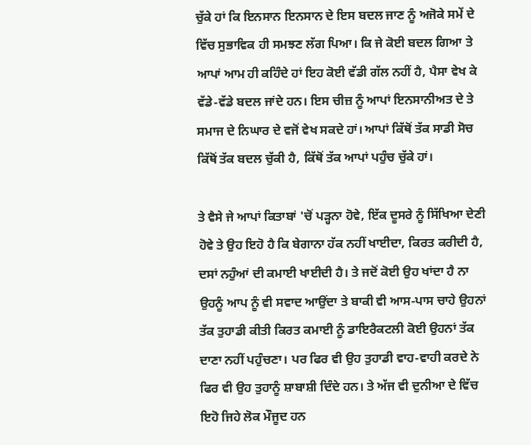ਚੁੱਕੇ ਹਾਂ ਕਿ ਇਨਸਾਨ ਇਨਸਾਨ ਦੇ ਇਸ ਬਦਲ ਜਾਣ ਨੂੰ ਅਜੋਕੇ ਸਮੇਂ ਦੇ ਵਿੱਚ ਸੁਭਾਵਿਕ ਹੀ ਸਮਝਣ ਲੱਗ ਪਿਆ। ਕਿ ਜੇ ਕੋਈ ਬਦਲ ਗਿਆ ਤੇ ਆਪਾਂ ਆਮ ਹੀ ਕਹਿੰਦੇ ਹਾਂ ਇਹ ਕੋਈ ਵੱਡੀ ਗੱਲ ਨਹੀਂ ਹੈ, ਪੈਸਾ ਵੇਖ ਕੇ ਵੱਡੇ-ਵੱਡੇ ਬਦਲ ਜਾਂਦੇ ਹਨ। ਇਸ ਚੀਜ਼ ਨੂੰ ਆਪਾਂ ਇਨਸਾਨੀਅਤ ਦੇ ਤੇ ਸਮਾਜ ਦੇ ਨਿਘਾਰ ਦੇ ਵਜੋਂ ਵੇਖ ਸਕਦੇ ਹਾਂ। ਆਪਾਂ ਕਿੱਥੋਂ ਤੱਕ ਸਾਡੀ ਸੋਚ ਕਿੱਥੋਂ ਤੱਕ ਬਦਲ ਚੁੱਕੀ ਹੈ, ਕਿੱਥੋਂ ਤੱਕ ਆਪਾਂ ਪਹੁੰਚ ਚੁੱਕੇ ਹਾਂ।

ਤੇ ਵੈਸੇ ਜੇ ਆਪਾਂ ਕਿਤਾਬਾਂ 'ਚੋਂ ਪੜ੍ਹਨਾ ਹੋਵੇ, ਇੱਕ ਦੂਸਰੇ ਨੂੰ ਸਿੱਖਿਆ ਦੇਣੀ ਹੋਵੇ ਤੇ ਉਹ ਇਹੋ ਹੈ ਕਿ ਬੇਗਾਨਾ ਹੱਕ ਨਹੀਂ ਖਾਈਦਾ, ਕਿਰਤ ਕਰੀਦੀ ਹੈ, ਦਸਾਂ ਨਹੁੰਆਂ ਦੀ ਕਮਾਈ ਖਾਈਦੀ ਹੈ। ਤੇ ਜਦੋਂ ਕੋਈ ਉਹ ਖਾਂਦਾ ਹੈ ਨਾ ਉਹਨੂੰ ਆਪ ਨੂੰ ਵੀ ਸਵਾਦ ਆਉਂਦਾ ਤੇ ਬਾਕੀ ਵੀ ਆਸ-ਪਾਸ ਚਾਹੇ ਉਹਨਾਂ ਤੱਕ ਤੁਹਾਡੀ ਕੀਤੀ ਕਿਰਤ ਕਮਾਈ ਨੂੰ ਡਾਇਰੈਕਟਲੀ ਕੋਈ ਉਹਨਾਂ ਤੱਕ ਦਾਣਾ ਨਹੀਂ ਪਹੁੰਚਣਾ। ਪਰ ਫਿਰ ਵੀ ਉਹ ਤੁਹਾਡੀ ਵਾਹ-ਵਾਹੀ ਕਰਦੇ ਨੇ ਫਿਰ ਵੀ ਉਹ ਤੁਹਾਨੂੰ ਸ਼ਾਬਾਸ਼ੀ ਦਿੰਦੇ ਹਨ। ਤੇ ਅੱਜ ਵੀ ਦੁਨੀਆ ਦੇ ਵਿੱਚ ਇਹੋ ਜਿਹੇ ਲੋਕ ਮੌਜੂਦ ਹਨ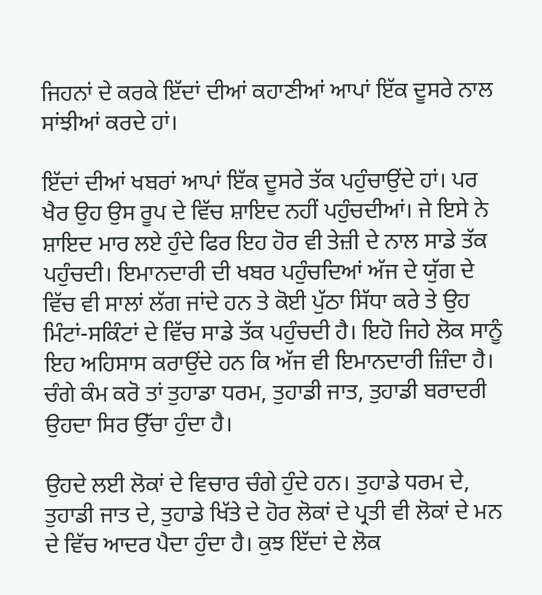ਜਿਹਨਾਂ ਦੇ ਕਰਕੇ ਇੱਦਾਂ ਦੀਆਂ ਕਹਾਣੀਆਂ ਆਪਾਂ ਇੱਕ ਦੂਸਰੇ ਨਾਲ ਸਾਂਝੀਆਂ ਕਰਦੇ ਹਾਂ।

ਇੱਦਾਂ ਦੀਆਂ ਖਬਰਾਂ ਆਪਾਂ ਇੱਕ ਦੂਸਰੇ ਤੱਕ ਪਹੁੰਚਾਉਂਦੇ ਹਾਂ। ਪਰ ਖੈਰ ਉਹ ਉਸ ਰੂਪ ਦੇ ਵਿੱਚ ਸ਼ਾਇਦ ਨਹੀਂ ਪਹੁੰਚਦੀਆਂ। ਜੇ ਇਸੇ ਨੇ ਸ਼ਾਇਦ ਮਾਰ ਲਏ ਹੁੰਦੇ ਫਿਰ ਇਹ ਹੋਰ ਵੀ ਤੇਜ਼ੀ ਦੇ ਨਾਲ ਸਾਡੇ ਤੱਕ ਪਹੁੰਚਦੀ। ਇਮਾਨਦਾਰੀ ਦੀ ਖਬਰ ਪਹੁੰਚਦਿਆਂ ਅੱਜ ਦੇ ਯੁੱਗ ਦੇ ਵਿੱਚ ਵੀ ਸਾਲਾਂ ਲੱਗ ਜਾਂਦੇ ਹਨ ਤੇ ਕੋਈ ਪੁੱਠਾ ਸਿੱਧਾ ਕਰੇ ਤੇ ਉਹ ਮਿੰਟਾਂ-ਸਕਿੰਟਾਂ ਦੇ ਵਿੱਚ ਸਾਡੇ ਤੱਕ ਪਹੁੰਚਦੀ ਹੈ। ਇਹੋ ਜਿਹੇ ਲੋਕ ਸਾਨੂੰ ਇਹ ਅਹਿਸਾਸ ਕਰਾਉਂਦੇ ਹਨ ਕਿ ਅੱਜ ਵੀ ਇਮਾਨਦਾਰੀ ਜ਼ਿੰਦਾ ਹੈ। ਚੰਗੇ ਕੰਮ ਕਰੋ ਤਾਂ ਤੁਹਾਡਾ ਧਰਮ, ਤੁਹਾਡੀ ਜਾਤ, ਤੁਹਾਡੀ ਬਰਾਦਰੀ ਉਹਦਾ ਸਿਰ ਉੱਚਾ ਹੁੰਦਾ ਹੈ।

ਉਹਦੇ ਲਈ ਲੋਕਾਂ ਦੇ ਵਿਚਾਰ ਚੰਗੇ ਹੁੰਦੇ ਹਨ। ਤੁਹਾਡੇ ਧਰਮ ਦੇ, ਤੁਹਾਡੀ ਜਾਤ ਦੇ, ਤੁਹਾਡੇ ਖਿੱਤੇ ਦੇ ਹੋਰ ਲੋਕਾਂ ਦੇ ਪ੍ਰਤੀ ਵੀ ਲੋਕਾਂ ਦੇ ਮਨ ਦੇ ਵਿੱਚ ਆਦਰ ਪੈਦਾ ਹੁੰਦਾ ਹੈ। ਕੁਝ ਇੱਦਾਂ ਦੇ ਲੋਕ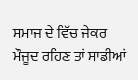ਸਮਾਜ ਦੇ ਵਿੱਚ ਜੇਕਰ ਮੌਜੂਦ ਰਹਿਣ ਤਾਂ ਸਾਡੀਆਂ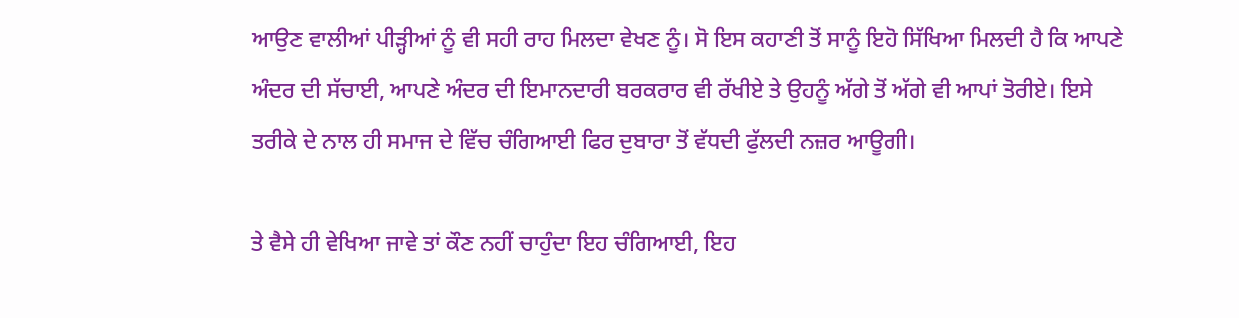ਆਉਣ ਵਾਲੀਆਂ ਪੀੜ੍ਹੀਆਂ ਨੂੰ ਵੀ ਸਹੀ ਰਾਹ ਮਿਲਦਾ ਵੇਖਣ ਨੂੰ। ਸੋ ਇਸ ਕਹਾਣੀ ਤੋਂ ਸਾਨੂੰ ਇਹੋ ਸਿੱਖਿਆ ਮਿਲਦੀ ਹੈ ਕਿ ਆਪਣੇ ਅੰਦਰ ਦੀ ਸੱਚਾਈ, ਆਪਣੇ ਅੰਦਰ ਦੀ ਇਮਾਨਦਾਰੀ ਬਰਕਰਾਰ ਵੀ ਰੱਖੀਏ ਤੇ ਉਹਨੂੰ ਅੱਗੇ ਤੋਂ ਅੱਗੇ ਵੀ ਆਪਾਂ ਤੋਰੀਏ। ਇਸੇ ਤਰੀਕੇ ਦੇ ਨਾਲ ਹੀ ਸਮਾਜ ਦੇ ਵਿੱਚ ਚੰਗਿਆਈ ਫਿਰ ਦੁਬਾਰਾ ਤੋਂ ਵੱਧਦੀ ਫੁੱਲਦੀ ਨਜ਼ਰ ਆਊਗੀ।

ਤੇ ਵੈਸੇ ਹੀ ਵੇਖਿਆ ਜਾਵੇ ਤਾਂ ਕੌਣ ਨਹੀਂ ਚਾਹੁੰਦਾ ਇਹ ਚੰਗਿਆਈ, ਇਹ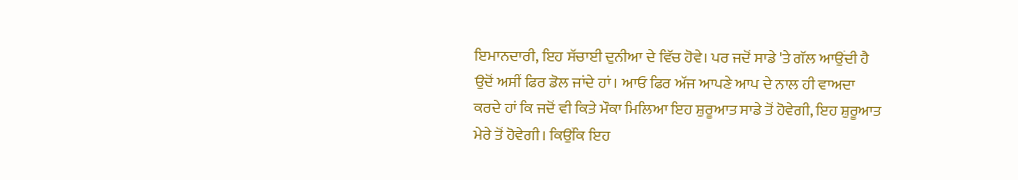ਇਮਾਨਦਾਰੀ, ਇਹ ਸੱਚਾਈ ਦੁਨੀਆ ਦੇ ਵਿੱਚ ਹੋਵੇ। ਪਰ ਜਦੋਂ ਸਾਡੇ 'ਤੇ ਗੱਲ ਆਉਂਦੀ ਹੈ ਉਦੋਂ ਅਸੀਂ ਫਿਰ ਡੋਲ ਜਾਂਦੇ ਹਾਂ। ਆਓ ਫਿਰ ਅੱਜ ਆਪਣੇ ਆਪ ਦੇ ਨਾਲ ਹੀ ਵਾਅਦਾ ਕਰਦੇ ਹਾਂ ਕਿ ਜਦੋਂ ਵੀ ਕਿਤੇ ਮੌਕਾ ਮਿਲਿਆ ਇਹ ਸ਼ੁਰੂਆਤ ਸਾਡੇ ਤੋਂ ਹੋਵੇਗੀ, ਇਹ ਸ਼ੁਰੂਆਤ ਮੇਰੇ ਤੋਂ ਹੋਵੇਗੀ। ਕਿਉਂਕਿ ਇਹ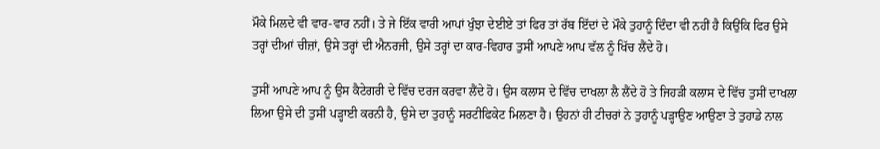ਮੌਕੇ ਮਿਲਦੇ ਵੀ ਵਾਰ-ਵਾਰ ਨਹੀਂ। ਤੇ ਜੇ ਇੱਕ ਵਾਰੀ ਆਪਾਂ ਖੁੰਝਾ ਦੇਈਏ ਤਾਂ ਫਿਰ ਤਾਂ ਰੱਬ ਇੱਦਾਂ ਦੇ ਮੌਕੇ ਤੁਹਾਨੂੰ ਦਿੰਦਾ ਵੀ ਨਹੀਂ ਹੈ ਕਿਉਂਕਿ ਫਿਰ ਉਸੇ ਤਰ੍ਹਾਂ ਦੀਆਂ ਚੀਜ਼ਾਂ, ਉਸੇ ਤਰ੍ਹਾਂ ਦੀ ਐਨਰਜੀ, ਉਸੇ ਤਰ੍ਹਾਂ ਦਾ ਕਾਰ-ਵਿਹਾਰ ਤੁਸੀਂ ਆਪਣੇ ਆਪ ਵੱਲ ਨੂੰ ਖਿੱਚ ਲੈਂਦੇ ਹੋ।

ਤੁਸੀਂ ਆਪਣੇ ਆਪ ਨੂੰ ਉਸ ਕੈਟੇਗਰੀ ਦੇ ਵਿੱਚ ਦਰਜ ਕਰਵਾ ਲੈਂਦੇ ਹੋ। ਉਸ ਕਲਾਸ ਦੇ ਵਿੱਚ ਦਾਖਲਾ ਲੈ ਲੈਂਦੇ ਹੋ ਤੇ ਜਿਹੜੀ ਕਲਾਸ ਦੇ ਵਿੱਚ ਤੁਸੀਂ ਦਾਖਲਾ ਲਿਆ ਉਸੇ ਦੀ ਤੁਸੀਂ ਪੜ੍ਹਾਈ ਕਰਨੀ ਹੈ, ਉਸੇ ਦਾ ਤੁਹਾਨੂੰ ਸਰਟੀਫਿਕੇਟ ਮਿਲਣਾ ਹੈ। ਉਹਨਾਂ ਹੀ ਟੀਚਰਾਂ ਨੇ ਤੁਹਾਨੂੰ ਪੜ੍ਹਾਉਣ ਆਉਣਾ ਤੇ ਤੁਹਾਡੇ ਨਾਲ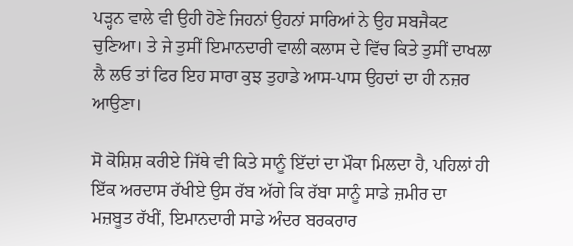ਪੜ੍ਹਨ ਵਾਲੇ ਵੀ ਉਹੀ ਹੋਣੇ ਜਿਹਨਾਂ ਉਹਨਾਂ ਸਾਰਿਆਂ ਨੇ ਉਹ ਸਬਜੈਕਟ ਚੁਣਿਆ। ਤੇ ਜੇ ਤੁਸੀਂ ਇਮਾਨਦਾਰੀ ਵਾਲੀ ਕਲਾਸ ਦੇ ਵਿੱਚ ਕਿਤੇ ਤੁਸੀਂ ਦਾਖਲਾ ਲੈ ਲਓ ਤਾਂ ਫਿਰ ਇਹ ਸਾਰਾ ਕੁਝ ਤੁਹਾਡੇ ਆਸ-ਪਾਸ ਉਹਦਾਂ ਦਾ ਹੀ ਨਜ਼ਰ ਆਉਣਾ।

ਸੋ ਕੋਸ਼ਿਸ਼ ਕਰੀਏ ਜਿੱਥੇ ਵੀ ਕਿਤੇ ਸਾਨੂੰ ਇੱਦਾਂ ਦਾ ਮੌਕਾ ਮਿਲਦਾ ਹੈ, ਪਹਿਲਾਂ ਹੀ ਇੱਕ ਅਰਦਾਸ ਰੱਖੀਏ ਉਸ ਰੱਬ ਅੱਗੇ ਕਿ ਰੱਬਾ ਸਾਨੂੰ ਸਾਡੇ ਜ਼ਮੀਰ ਦਾ ਮਜ਼ਬੂਤ ਰੱਖੀਂ, ਇਮਾਨਦਾਰੀ ਸਾਡੇ ਅੰਦਰ ਬਰਕਰਾਰ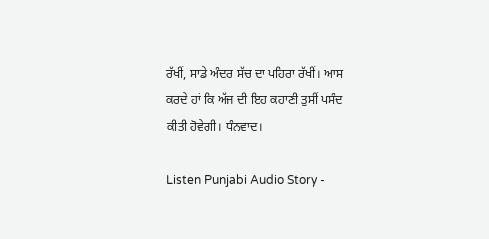ਰੱਖੀਂ, ਸਾਡੇ ਅੰਦਰ ਸੱਚ ਦਾ ਪਹਿਰਾ ਰੱਖੀਂ। ਆਸ ਕਰਦੇ ਹਾਂ ਕਿ ਅੱਜ ਦੀ ਇਹ ਕਹਾਣੀ ਤੁਸੀਂ ਪਸੰਦ ਕੀਤੀ ਹੋਵੇਗੀ। ਧੰਨਵਾਦ।

Listen Punjabi Audio Story -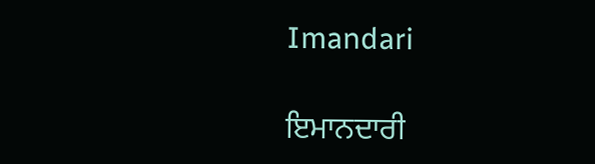Imandari

ਇਮਾਨਦਾਰੀ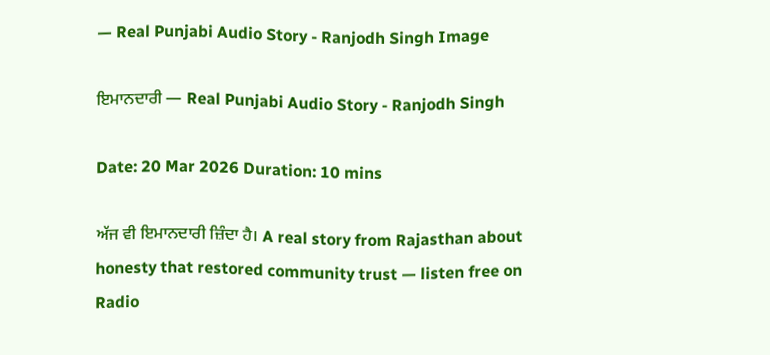— Real Punjabi Audio Story - Ranjodh Singh Image

ਇਮਾਨਦਾਰੀ — Real Punjabi Audio Story - Ranjodh Singh

Date: 20 Mar 2026 Duration: 10 mins

ਅੱਜ ਵੀ ਇਮਾਨਦਾਰੀ ਜ਼ਿੰਦਾ ਹੈ। A real story from Rajasthan about honesty that restored community trust — listen free on Radio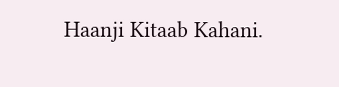Haanji Kitaab Kahani.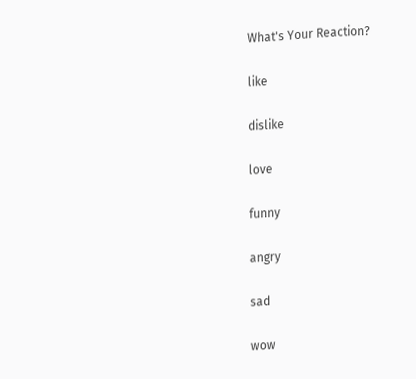What's Your Reaction?

like

dislike

love

funny

angry

sad

wow